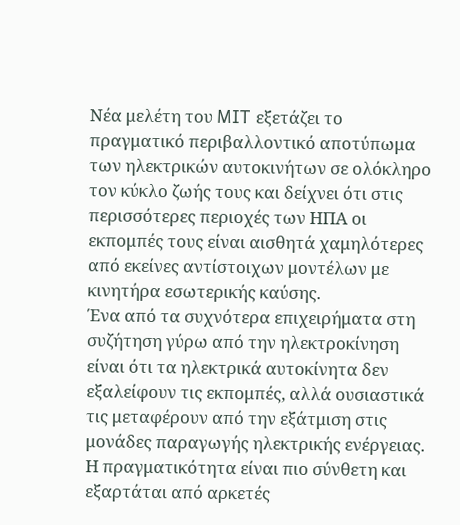Νέα μελέτη του MIT εξετάζει το πραγματικό περιβαλλοντικό αποτύπωμα των ηλεκτρικών αυτοκινήτων σε ολόκληρο τον κύκλο ζωής τους και δείχνει ότι στις περισσότερες περιοχές των ΗΠΑ οι εκπομπές τους είναι αισθητά χαμηλότερες από εκείνες αντίστοιχων μοντέλων με κινητήρα εσωτερικής καύσης.
Ένα από τα συχνότερα επιχειρήματα στη συζήτηση γύρω από την ηλεκτροκίνηση είναι ότι τα ηλεκτρικά αυτοκίνητα δεν εξαλείφουν τις εκπομπές, αλλά ουσιαστικά τις μεταφέρουν από την εξάτμιση στις μονάδες παραγωγής ηλεκτρικής ενέργειας. Η πραγματικότητα είναι πιο σύνθετη και εξαρτάται από αρκετές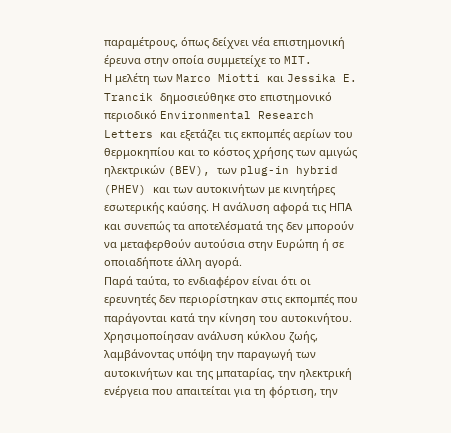παραμέτρους, όπως δείχνει νέα επιστημονική έρευνα στην οποία συμμετείχε το MIT.
Η μελέτη των Marco Miotti και Jessika E. Trancik δημοσιεύθηκε στο επιστημονικό περιοδικό Environmental Research Letters και εξετάζει τις εκπομπές αερίων του θερμοκηπίου και το κόστος χρήσης των αμιγώς ηλεκτρικών (BEV), των plug-in hybrid (PHEV) και των αυτοκινήτων με κινητήρες εσωτερικής καύσης. Η ανάλυση αφορά τις ΗΠΑ και συνεπώς τα αποτελέσματά της δεν μπορούν να μεταφερθούν αυτούσια στην Ευρώπη ή σε οποιαδήποτε άλλη αγορά.
Παρά ταύτα, το ενδιαφέρον είναι ότι οι ερευνητές δεν περιορίστηκαν στις εκπομπές που παράγονται κατά την κίνηση του αυτοκινήτου. Χρησιμοποίησαν ανάλυση κύκλου ζωής, λαμβάνοντας υπόψη την παραγωγή των αυτοκινήτων και της μπαταρίας, την ηλεκτρική ενέργεια που απαιτείται για τη φόρτιση, την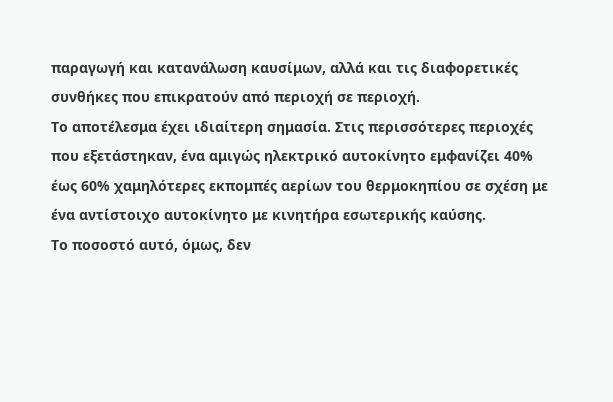παραγωγή και κατανάλωση καυσίμων, αλλά και τις διαφορετικές συνθήκες που επικρατούν από περιοχή σε περιοχή.
Το αποτέλεσμα έχει ιδιαίτερη σημασία. Στις περισσότερες περιοχές που εξετάστηκαν, ένα αμιγώς ηλεκτρικό αυτοκίνητο εμφανίζει 40% έως 60% χαμηλότερες εκπομπές αερίων του θερμοκηπίου σε σχέση με ένα αντίστοιχο αυτοκίνητο με κινητήρα εσωτερικής καύσης.
Το ποσοστό αυτό, όμως, δεν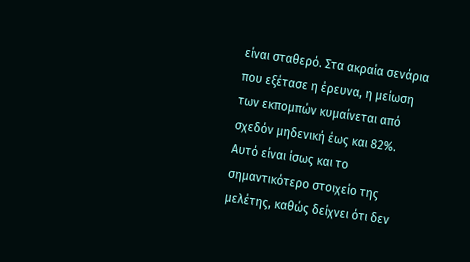είναι σταθερό. Στα ακραία σενάρια που εξέτασε η έρευνα, η μείωση των εκπομπών κυμαίνεται από σχεδόν μηδενική έως και 82%. Αυτό είναι ίσως και το σημαντικότερο στοιχείο της μελέτης, καθώς δείχνει ότι δεν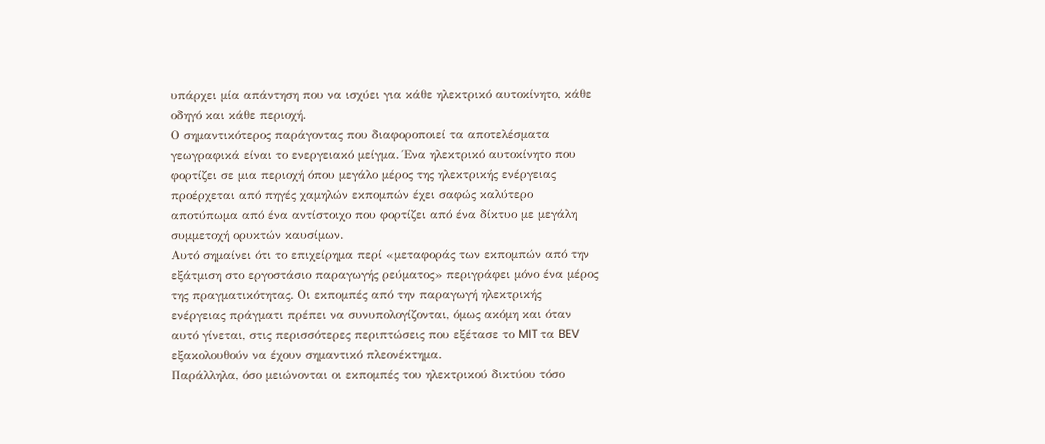υπάρχει μία απάντηση που να ισχύει για κάθε ηλεκτρικό αυτοκίνητο, κάθε οδηγό και κάθε περιοχή.
Ο σημαντικότερος παράγοντας που διαφοροποιεί τα αποτελέσματα γεωγραφικά είναι το ενεργειακό μείγμα. Ένα ηλεκτρικό αυτοκίνητο που φορτίζει σε μια περιοχή όπου μεγάλο μέρος της ηλεκτρικής ενέργειας προέρχεται από πηγές χαμηλών εκπομπών έχει σαφώς καλύτερο αποτύπωμα από ένα αντίστοιχο που φορτίζει από ένα δίκτυο με μεγάλη συμμετοχή ορυκτών καυσίμων.
Αυτό σημαίνει ότι το επιχείρημα περί «μεταφοράς των εκπομπών από την εξάτμιση στο εργοστάσιο παραγωγής ρεύματος» περιγράφει μόνο ένα μέρος της πραγματικότητας. Οι εκπομπές από την παραγωγή ηλεκτρικής ενέργειας πράγματι πρέπει να συνυπολογίζονται, όμως ακόμη και όταν αυτό γίνεται, στις περισσότερες περιπτώσεις που εξέτασε το MIT τα BEV εξακολουθούν να έχουν σημαντικό πλεονέκτημα.
Παράλληλα, όσο μειώνονται οι εκπομπές του ηλεκτρικού δικτύου τόσο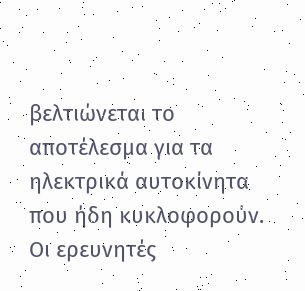βελτιώνεται το αποτέλεσμα για τα ηλεκτρικά αυτοκίνητα που ήδη κυκλοφορούν. Οι ερευνητές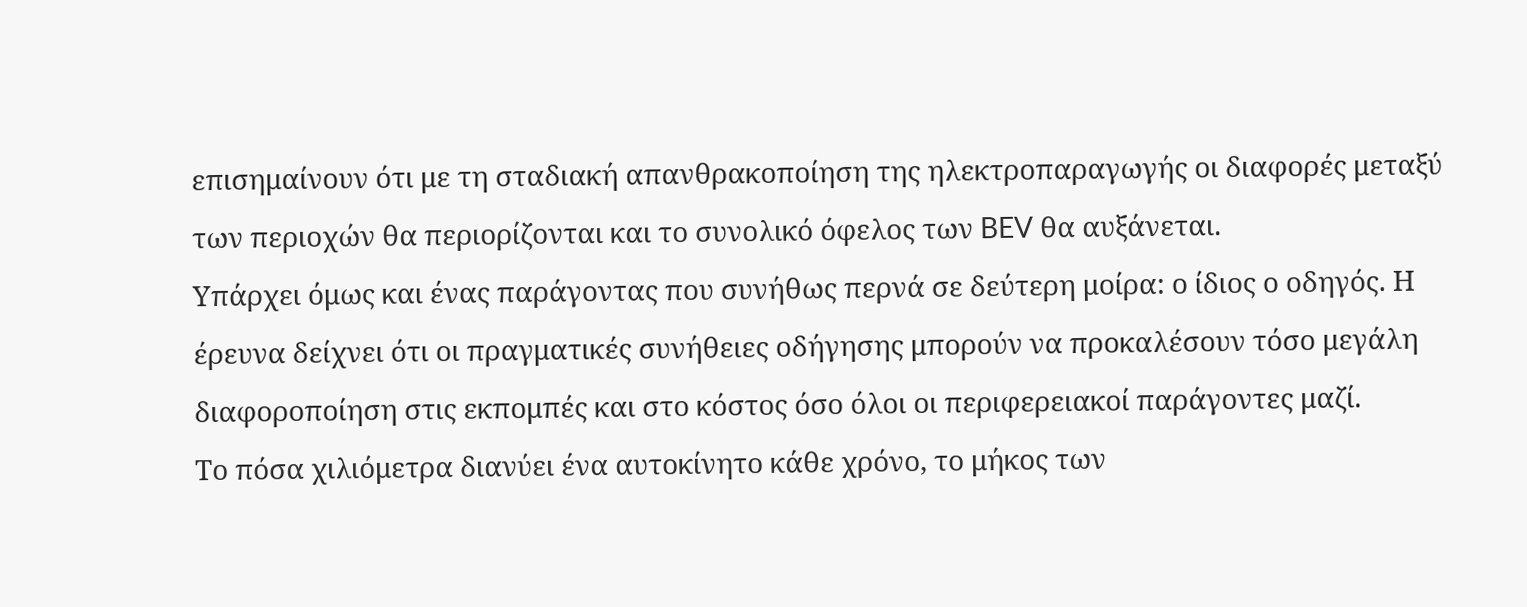επισημαίνουν ότι με τη σταδιακή απανθρακοποίηση της ηλεκτροπαραγωγής οι διαφορές μεταξύ των περιοχών θα περιορίζονται και το συνολικό όφελος των BEV θα αυξάνεται.
Υπάρχει όμως και ένας παράγοντας που συνήθως περνά σε δεύτερη μοίρα: ο ίδιος ο οδηγός. Η έρευνα δείχνει ότι οι πραγματικές συνήθειες οδήγησης μπορούν να προκαλέσουν τόσο μεγάλη διαφοροποίηση στις εκπομπές και στο κόστος όσο όλοι οι περιφερειακοί παράγοντες μαζί.
Το πόσα χιλιόμετρα διανύει ένα αυτοκίνητο κάθε χρόνο, το μήκος των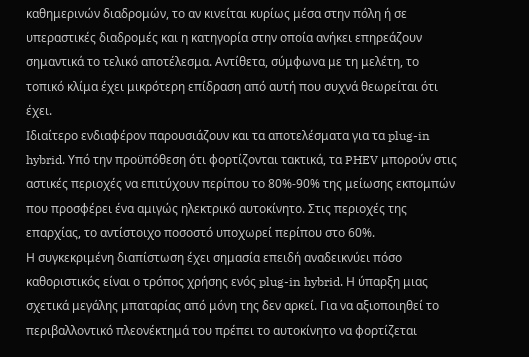καθημερινών διαδρομών, το αν κινείται κυρίως μέσα στην πόλη ή σε υπεραστικές διαδρομές και η κατηγορία στην οποία ανήκει επηρεάζουν σημαντικά το τελικό αποτέλεσμα. Αντίθετα, σύμφωνα με τη μελέτη, το τοπικό κλίμα έχει μικρότερη επίδραση από αυτή που συχνά θεωρείται ότι έχει.
Ιδιαίτερο ενδιαφέρον παρουσιάζουν και τα αποτελέσματα για τα plug-in hybrid. Υπό την προϋπόθεση ότι φορτίζονται τακτικά, τα PHEV μπορούν στις αστικές περιοχές να επιτύχουν περίπου το 80%-90% της μείωσης εκπομπών που προσφέρει ένα αμιγώς ηλεκτρικό αυτοκίνητο. Στις περιοχές της επαρχίας, το αντίστοιχο ποσοστό υποχωρεί περίπου στο 60%.
Η συγκεκριμένη διαπίστωση έχει σημασία επειδή αναδεικνύει πόσο καθοριστικός είναι ο τρόπος χρήσης ενός plug-in hybrid. Η ύπαρξη μιας σχετικά μεγάλης μπαταρίας από μόνη της δεν αρκεί. Για να αξιοποιηθεί το περιβαλλοντικό πλεονέκτημά του πρέπει το αυτοκίνητο να φορτίζεται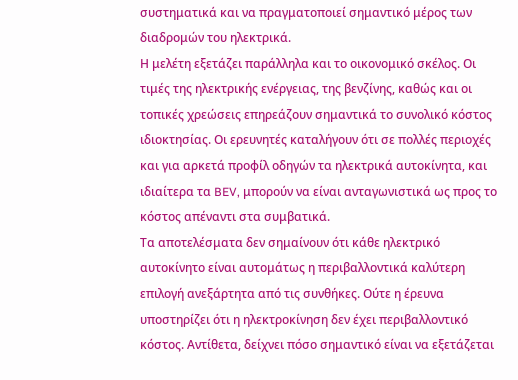συστηματικά και να πραγματοποιεί σημαντικό μέρος των διαδρομών του ηλεκτρικά.
Η μελέτη εξετάζει παράλληλα και το οικονομικό σκέλος. Οι τιμές της ηλεκτρικής ενέργειας, της βενζίνης, καθώς και οι τοπικές χρεώσεις επηρεάζουν σημαντικά το συνολικό κόστος ιδιοκτησίας. Οι ερευνητές καταλήγουν ότι σε πολλές περιοχές και για αρκετά προφίλ οδηγών τα ηλεκτρικά αυτοκίνητα, και ιδιαίτερα τα BEV, μπορούν να είναι ανταγωνιστικά ως προς το κόστος απέναντι στα συμβατικά.
Τα αποτελέσματα δεν σημαίνουν ότι κάθε ηλεκτρικό αυτοκίνητο είναι αυτομάτως η περιβαλλοντικά καλύτερη επιλογή ανεξάρτητα από τις συνθήκες. Ούτε η έρευνα υποστηρίζει ότι η ηλεκτροκίνηση δεν έχει περιβαλλοντικό κόστος. Αντίθετα, δείχνει πόσο σημαντικό είναι να εξετάζεται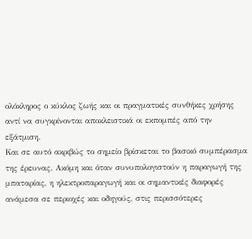ολόκληρος ο κύκλος ζωής και οι πραγματικές συνθήκες χρήσης αντί να συγκρίνονται αποκλειστικά οι εκπομπές από την εξάτμιση.
Και σε αυτό ακριβώς το σημείο βρίσκεται το βασικό συμπέρασμα της έρευνας. Ακόμη και όταν συνυπολογιστούν η παραγωγή της μπαταρίας, η ηλεκτροπαραγωγή και οι σημαντικές διαφορές ανάμεσα σε περιοχές και οδηγούς, στις περισσότερες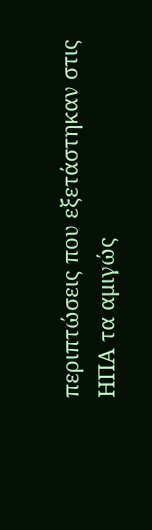περιπτώσεις που εξετάστηκαν στις ΗΠΑ τα αμιγώς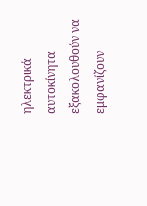ηλεκτρικά αυτοκίνητα εξακολουθούν να εμφανίζουν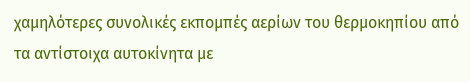χαμηλότερες συνολικές εκπομπές αερίων του θερμοκηπίου από τα αντίστοιχα αυτοκίνητα με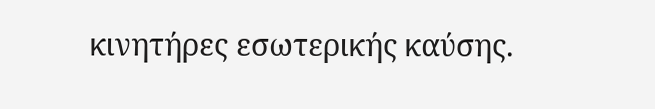κινητήρες εσωτερικής καύσης.